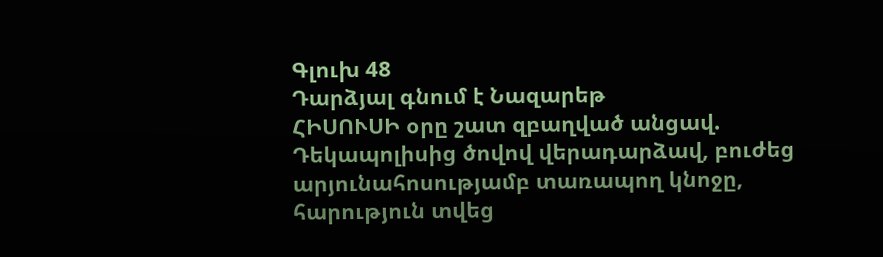Գլուխ 48
Դարձյալ գնում է Նազարեթ
ՀԻՍՈՒՍԻ օրը շատ զբաղված անցավ. Դեկապոլիսից ծովով վերադարձավ, բուժեց արյունահոսությամբ տառապող կնոջը, հարություն տվեց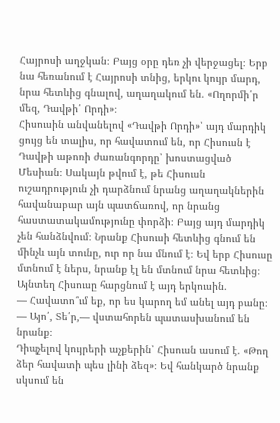Հայրոսի աղջկան։ Բայց օրը դեռ չի վերջացել։ Երբ նա հեռանում է Հայրոսի տնից, երկու կույր մարդ, նրա հետևից գնալով, աղաղակում են. «Ողորմի՛ր մեզ, Դավթի՛ Որդի»։
Հիսուսին անվանելով «Դավթի Որդի»՝ այդ մարդիկ ցույց են տալիս, որ հավատում են, որ Հիսուսն է Դավթի աթոռի ժառանգորդը՝ խոստացված Մեսիան։ Սակայն թվում է, թե Հիսուսն ուշադրություն չի դարձնում նրանց աղաղակներին հավանաբար այն պատճառով, որ նրանց հաստատակամությունը փորձի։ Բայց այդ մարդիկ չեն հանձնվում։ Նրանք Հիսուսի հետևից գնում են մինչև այն տունը, ուր որ նա մնում է։ Եվ երբ Հիսուսը մտնում է ներս, նրանք էլ են մտնում նրա հետևից։
Այնտեղ Հիսուսը հարցնում է այդ երկուսին.
— Հավատո՞ւմ եք, որ ես կարող եմ անել այդ բանը։
— Այո՛, Տե՛ր,— վստահորեն պատասխանում են նրանք։
Դիպչելով կույրերի աչքերին՝ Հիսուսն ասում է. «Թող ձեր հավատի պես լինի ձեզ»։ Եվ հանկարծ նրանք սկսում են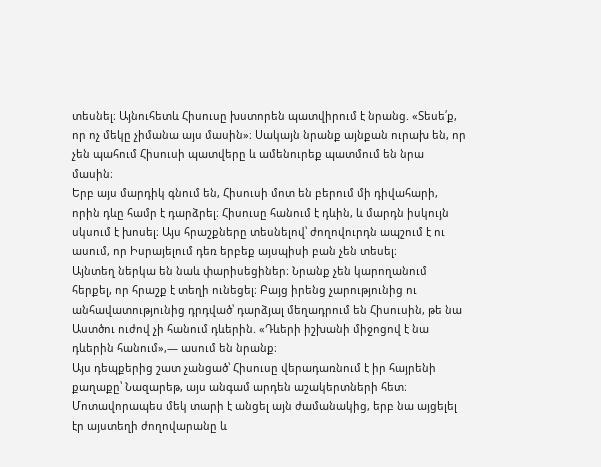տեսնել։ Այնուհետև Հիսուսը խստորեն պատվիրում է նրանց. «Տեսե՛ք, որ ոչ մեկը չիմանա այս մասին»։ Սակայն նրանք այնքան ուրախ են, որ չեն պահում Հիսուսի պատվերը և ամենուրեք պատմում են նրա մասին։
Երբ այս մարդիկ գնում են, Հիսուսի մոտ են բերում մի դիվահարի, որին դևը համր է դարձրել։ Հիսուսը հանում է դևին, և մարդն իսկույն սկսում է խոսել։ Այս հրաշքները տեսնելով՝ ժողովուրդն ապշում է ու ասում, որ Իսրայելում դեռ երբեք այսպիսի բան չեն տեսել։
Այնտեղ ներկա են նաև փարիսեցիներ։ Նրանք չեն կարողանում հերքել, որ հրաշք է տեղի ունեցել։ Բայց իրենց չարությունից ու անհավատությունից դրդված՝ դարձյալ մեղադրում են Հիսուսին, թե նա Աստծու ուժով չի հանում դևերին. «Դևերի իշխանի միջոցով է նա դևերին հանում»,— ասում են նրանք։
Այս դեպքերից շատ չանցած՝ Հիսուսը վերադառնում է իր հայրենի քաղաքը՝ Նազարեթ, այս անգամ արդեն աշակերտների հետ։ Մոտավորապես մեկ տարի է անցել այն ժամանակից, երբ նա այցելել էր այստեղի ժողովարանը և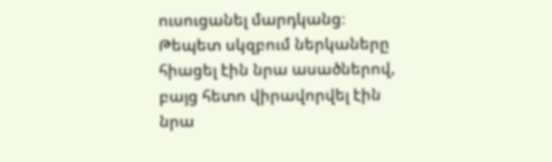ուսուցանել մարդկանց։ Թեպետ սկզբում ներկաները հիացել էին նրա ասածներով, բայց հետո վիրավորվել էին նրա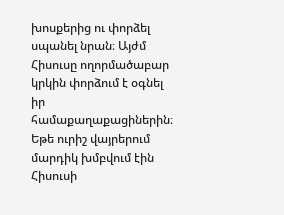խոսքերից ու փորձել սպանել նրան։ Այժմ Հիսուսը ողորմածաբար կրկին փորձում է օգնել իր համաքաղաքացիներին։
Եթե ուրիշ վայրերում մարդիկ խմբվում էին Հիսուսի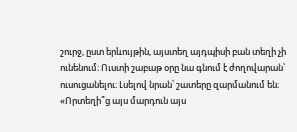շուրջ, ըստ երևույթին, այստեղ այդպիսի բան տեղի չի ունենում։ Ուստի շաբաթ օրը նա գնում է ժողովարան՝ ուսուցանելու։ Լսելով նրան՝ շատերը զարմանում են։ «Որտեղի՞ց այս մարդուն այս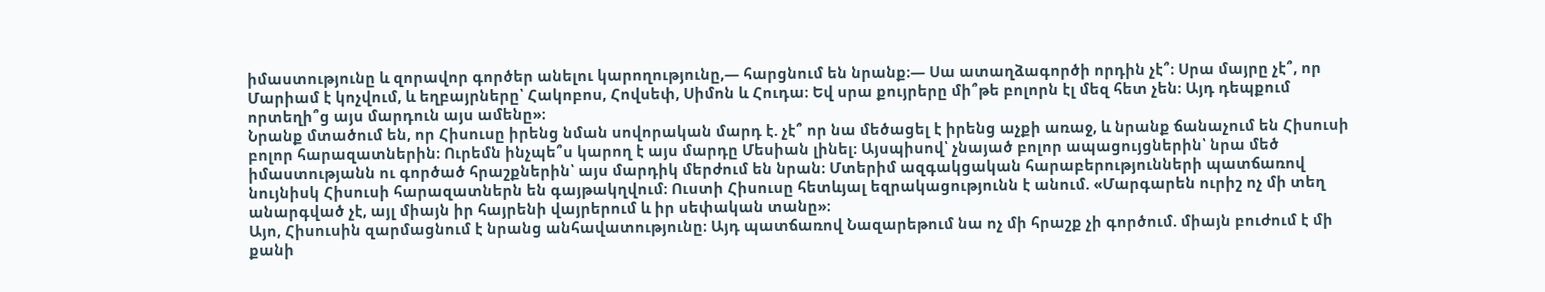իմաստությունը և զորավոր գործեր անելու կարողությունը,— հարցնում են նրանք։— Սա ատաղձագործի որդին չէ՞։ Սրա մայրը չէ՞, որ Մարիամ է կոչվում, և եղբայրները՝ Հակոբոս, Հովսեփ, Սիմոն և Հուդա։ Եվ սրա քույրերը մի՞թե բոլորն էլ մեզ հետ չեն։ Այդ դեպքում որտեղի՞ց այս մարդուն այս ամենը»։
Նրանք մտածում են, որ Հիսուսը իրենց նման սովորական մարդ է. չէ՞ որ նա մեծացել է իրենց աչքի առաջ, և նրանք ճանաչում են Հիսուսի բոլոր հարազատներին։ Ուրեմն ինչպե՞ս կարող է այս մարդը Մեսիան լինել։ Այսպիսով՝ չնայած բոլոր ապացույցներին՝ նրա մեծ իմաստությանն ու գործած հրաշքներին՝ այս մարդիկ մերժում են նրան։ Մտերիմ ազգակցական հարաբերությունների պատճառով նույնիսկ Հիսուսի հարազատներն են գայթակղվում։ Ուստի Հիսուսը հետևյալ եզրակացությունն է անում. «Մարգարեն ուրիշ ոչ մի տեղ անարգված չէ, այլ միայն իր հայրենի վայրերում և իր սեփական տանը»։
Այո, Հիսուսին զարմացնում է նրանց անհավատությունը։ Այդ պատճառով Նազարեթում նա ոչ մի հրաշք չի գործում. միայն բուժում է մի քանի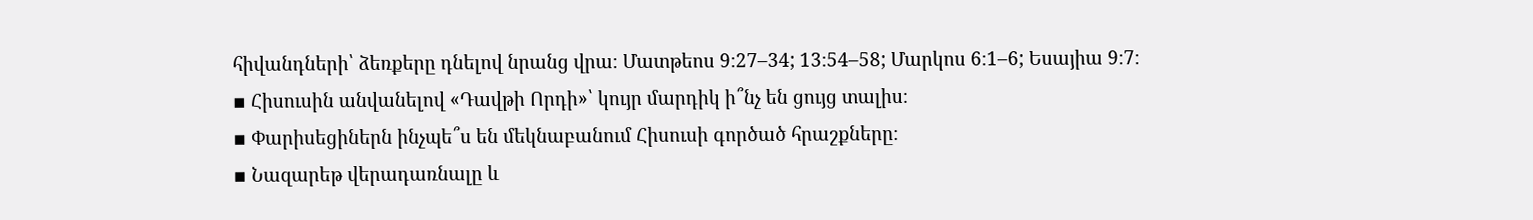հիվանդների՝ ձեռքերը դնելով նրանց վրա։ Մատթեոս 9։27–34; 13։54–58; Մարկոս 6։1–6; Եսայիա 9։7։
▪ Հիսուսին անվանելով «Դավթի Որդի»՝ կույր մարդիկ ի՞նչ են ցույց տալիս։
▪ Փարիսեցիներն ինչպե՞ս են մեկնաբանում Հիսուսի գործած հրաշքները։
▪ Նազարեթ վերադառնալը և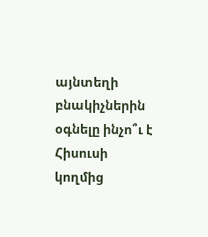այնտեղի բնակիչներին օգնելը ինչո՞ւ է Հիսուսի կողմից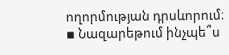ողորմության դրսևորում։
▪ Նազարեթում ինչպե՞ս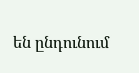են ընդունում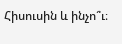Հիսուսին և ինչո՞ւ։